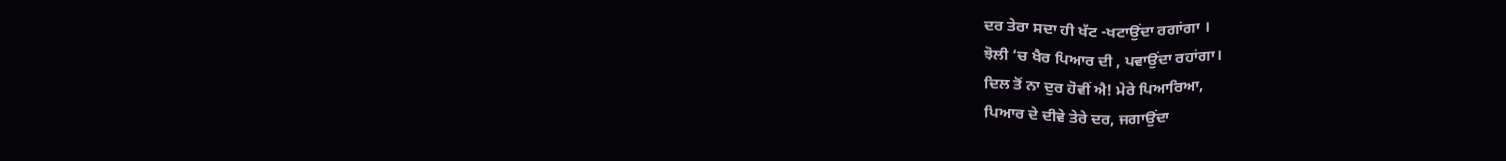ਦਰ ਤੇਰਾ ਸਦਾ ਹੀ ਖੱਟ -ਖਟਾਉਂਦਾ ਰਗਾਂਗਾ ।
ਝੋਲੀ ‘ਚ ਖੈਰ ਪਿਆਰ ਦੀ , ਪਵਾਉਂਦਾ ਰਹਾਂਗਾ।
ਦਿਲ ਤੋਂ ਨਾ ਦੁਰ ਹੋਵੀਂ ਐ! ਮੇਰੇ ਪਿਆਰਿਆ,
ਪਿਆਰ ਦੇ ਦੀਵੇ ਤੇਰੇ ਦਰ, ਜਗਾਉਂਦਾ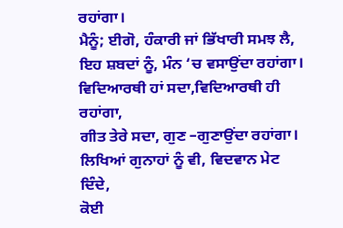ਰਹਾਂਗਾ।
ਮੈਨੂੰ; ਈਗੋ, ਹੰਕਾਰੀ ਜਾਂ ਭਿੱਖਾਰੀ ਸਮਝ ਲੈ,
ਇਹ ਸ਼ਬਦਾਂ ਨੂੰ, ਮੰਨ ‘ਚ ਵਸਾਉਂਦਾ ਰਹਾਂਗਾ।
ਵਿਦਿਆਰਥੀ ਹਾਂ ਸਦਾ,ਵਿਦਿਆਰਥੀ ਹੀ ਰਹਾਂਗਾ,
ਗੀਤ ਤੇਰੇ ਸਦਾ, ਗੁਣ –ਗੁਣਾਉਂਦਾ ਰਹਾਂਗਾ।
ਲਿਖਿਆਂ ਗੁਨਾਹਾਂ ਨੂੰ ਵੀ, ਵਿਦਵਾਨ ਮੇਟ ਦਿੰਦੇ,
ਕੋਈ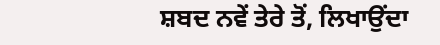ਸ਼ਬਦ ਨਵੇਂ ਤੇਰੇ ਤੋਂ, ਲਿਖਾਉਂਦਾ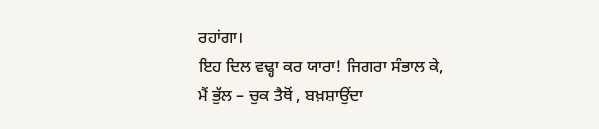ਰਹਾਂਗਾ।
ਇਹ ਦਿਲ ਵਢ੍ਹਾ ਕਰ ਯਾਰਾ! ਜਿਗਰਾ ਸੰਭਾਲ ਕੇ,
ਮੈਂ ਭੁੱਲ – ਚੁਕ ਤੈਥੋਂ , ਬਖ਼ਸ਼ਾਉਂਦਾ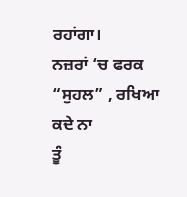ਰਹਾਂਗਾ।
ਨਜ਼ਰਾਂ ‘ਚ ਫਰਕ “ਸੁਹਲ” , ਰਖਿਆ ਕਦੇ ਨਾ
ਤੂੰ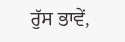ਰੁੱਸ ਭਾਵੇਂ,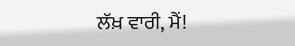ਲੱਖ਼ ਵਾਰੀ, ਮੈਂ!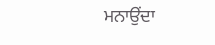ਮਨਾਉਂਦਾ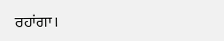ਰਹਾਂਗਾ।